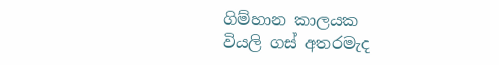ගිම්හාන කාලයක
වියලි ගස් අතරමැද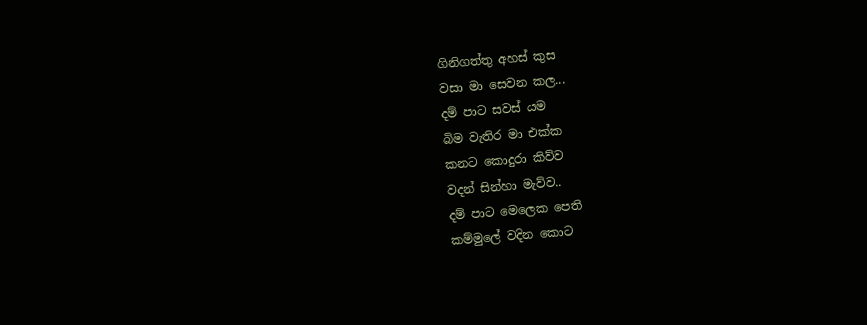ගිනිගත්තු අහස් කුස
වසා මා සෙවන කල...
දම් පාට සවස් යම
බිම වැතිර මා එක්ක
කනට කොදුරා කිව්ව
වදන් සින්හා මැව්ව..
දම් පාට මෙලෙක පෙති
කම්මුලේ වදින කොට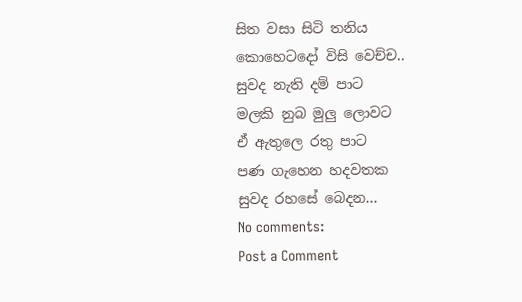සිත වසා සිටි තනිය
කොහෙටදෝ විසි වෙච්ච..
සුවද නැති දම් පාට
මලකි නුබ මුලු ලොවට
ඒ ඇතුලෙ රතු පාට
පණ ගැහෙන හදවතක
සුවද රහසේ බෙදන...
No comments:
Post a Comment